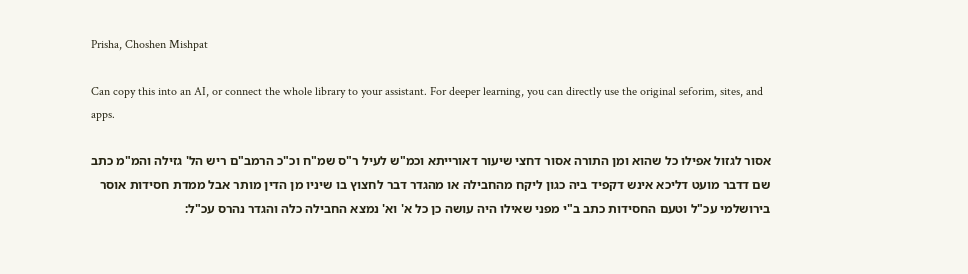Prisha, Choshen Mishpat

Can copy this into an AI, or connect the whole library to your assistant. For deeper learning, you can directly use the original seforim, sites, and apps.

אסור לגזול אפילו כל שהוא ומן התורה אסור דחצי שיעור דאורייתא וכמ"ש לעיל ר"ס שמ"ח וכ"כ הרמב"ם ריש הל' גזילה והמ"מ כתב שם דדבר מועט דליכא אינש דקפיד ביה כגון ליקח מהחבילה או מהגדר דבר לחצוץ בו שיניו מן הדין מותר אבל ממדת חסידות אוסר בירושלמי עכ"ל וטעם החסידות כתב ב"י מפני שאילו היה עושה כן כל א' וא' נמצא החבילה כלה והגדר נהרס עכ"ל: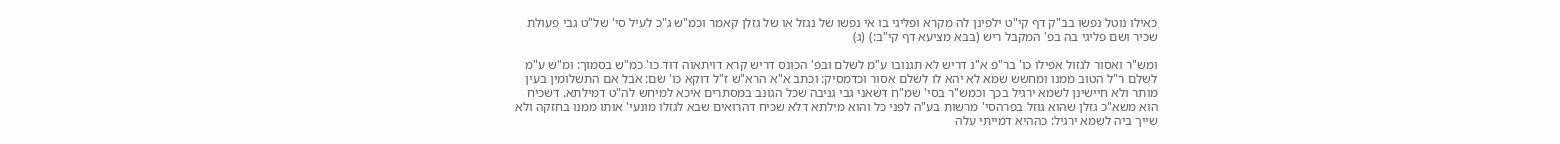כאילו נוטל נפשו בב"ק דף קי"ט ילפינן לה מקרא ופליגי בו אי נפשו של נגזל או של גזלן קאמר וכמ"ש ג"כ לעיל סי' של"ט גבי פעולת שכיר ושם פליגי בה בפ' המקבל ריש (בבא מציעא דף קי"ב:) (ג)

ומש"ר ואסור לגזול אפילו כו' בר"פ א"נ דריש לא תגנובו ע"מ לשלם ובפ' הכונס דריש קרא דויתאוה דוד כו' כמ"ש בסמוך: ומ"ש ע"מ לשלם ר"ל הטוב ממנו ומחשש שמא לא יהא לו לשלם אסור וכדמסיק: וכתב א"א הרא"ש ז"ל דוקא כו' שם: אבל אם התשלומין בעין מותר ולא חיישינן לשמא ירגיל בכך וכמש"ר בסי' שמ"ח דשאני גבי גניבה שכל הגונב במסתרים איכא למיחש לה"ט דמילתא. דשכיח הוא משא"כ גזלן שהוא גוזל בפרהסי' מרשות בע"ה לפני כל והוא מילתא דלא שכיח דהרואים שבא לגזלו מונעי' אותו ממנו בחזקה ולא שייך ביה לשמא ירגיל: כההיא דמייתי עלה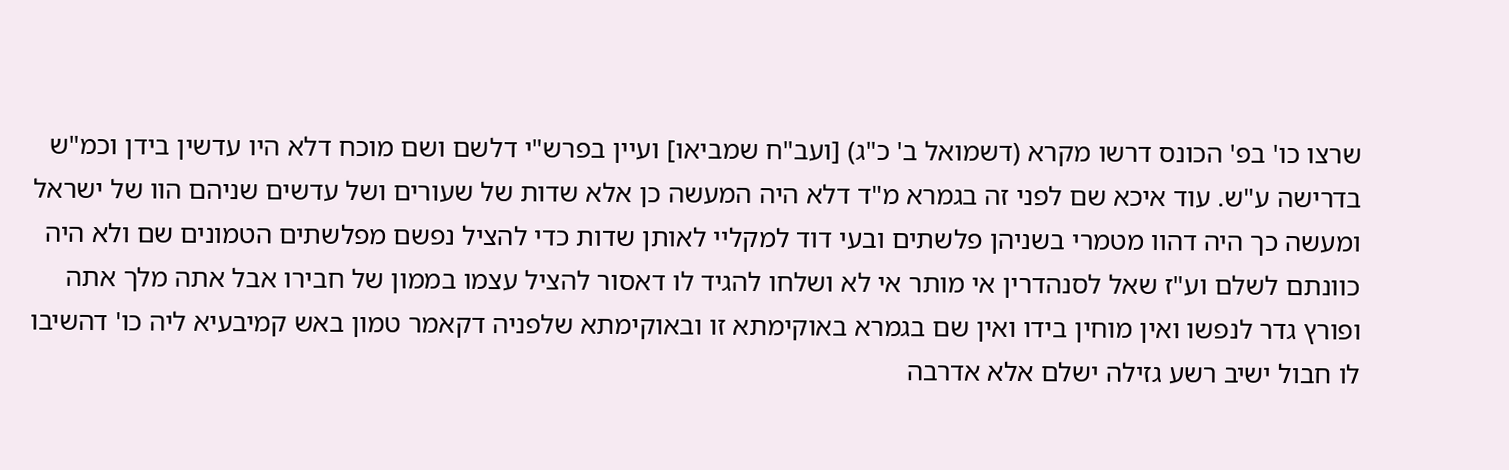שרצו כו' בפ' הכונס דרשו מקרא (דשמואל ב' כ"ג) [ועב"ח שמביאו] ועיין בפרש"י דלשם ושם מוכח דלא היו עדשין בידן וכמ"ש בדרישה ע"ש. עוד איכא שם לפני זה בגמרא מ"ד דלא היה המעשה כן אלא שדות של שעורים ושל עדשים שניהם הוו של ישראל ומעשה כך היה דהוו מטמרי בשניהן פלשתים ובעי דוד למקליי לאותן שדות כדי להציל נפשם מפלשתים הטמונים שם ולא היה כוונתם לשלם וע"ז שאל לסנהדרין אי מותר אי לא ושלחו להגיד לו דאסור להציל עצמו בממון של חבירו אבל אתה מלך אתה ופורץ גדר לנפשו ואין מוחין בידו ואין שם בגמרא באוקימתא זו ובאוקימתא שלפניה דקאמר טמון באש קמיבעיא ליה כו' דהשיבו לו חבול ישיב רשע גזילה ישלם אלא אדרבה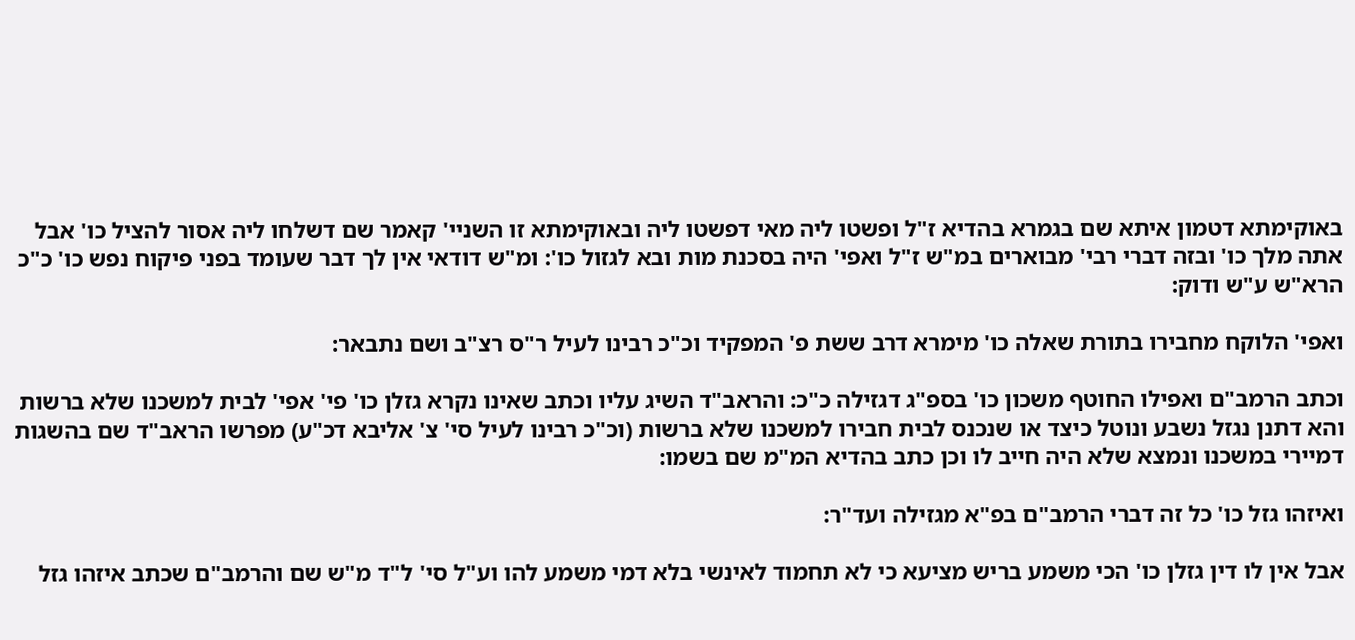באוקימתא דטמון איתא שם בגמרא בהדיא ז"ל ופשטו ליה מאי דפשטו ליה ובאוקימתא זו השניי' קאמר שם דשלחו ליה אסור להציל כו' אבל אתה מלך כו' ובזה דברי רבי' מבוארים במ"ש ז"ל ואפי' היה בסכנת מות ובא לגזול כו': ומ"ש דודאי אין לך דבר שעומד בפני פיקוח נפש כו' כ"כ הרא"ש ע"ש ודוק:

ואפי' הלוקח מחבירו בתורת שאלה כו' מימרא דרב ששת פ' המפקיד וכ"כ רבינו לעיל ר"ס רצ"ב ושם נתבאר:

וכתב הרמב"ם ואפילו החוטף משכון כו' בספ"ג דגזילה כ"כ: והראב"ד השיג עליו וכתב שאינו נקרא גזלן כו' פי' אפי' לבית למשכנו שלא ברשות והא דתנן נגזל נשבע ונוטל כיצד או שנכנס לבית חבירו למשכנו שלא ברשות (וכ"כ רבינו לעיל סי' צ' אליבא דכ"ע) מפרשו הראב"ד שם בהשגות דמיירי במשכנו ונמצא שלא היה חייב לו וכן כתב בהדיא המ"מ שם בשמו:

ואיזהו גזל כו' כל זה דברי הרמב"ם בפ"א מגזילה ועד"ר:

אבל אין לו דין גזלן כו' הכי משמע בריש מציעא כי לא תחמוד לאינשי בלא דמי משמע להו וע"ל סי' ל"ד מ"ש שם והרמב"ם שכתב איזהו גזל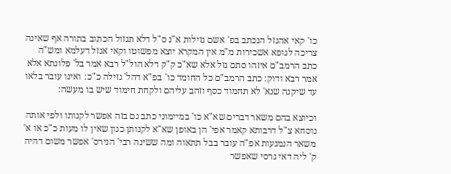כו' קאי אהגזל הנכתב בפ' אשם גזילות א"נ ס"ל דלא תגזול הכתוב בתורה אף שאינה צריכה לגופא אשכירות מ"מ אין המקרא יוצא מפשוטו וקאי אגזל דעלמא ומש"ה כתב הרמב"ם איזהו סתם גזל אלא שא"כ ק"ק דלא הול"ל רבא אמר בל' פלוגתא אלא אמר רבא ודוק: כתב הרמב"ם כל החומד כו' בפ"א דהל' גזילה כ"כ: ואינו עובר בלאו עד שיקנה שנא' לא תחמוד כסף וזהב עליהם ולקחת חימוד שיש בו מעשה:

וכיוצא בהם משאר דברים שא"א כו' במיימוני כתב גם בזה אפשר לקנותו ולפי אותה נוסחא צ"ל דרבותא קאמר אפי' הן באופן שא"א לקנותן כגון שאין לו מעות כ"כ או א' משאר הנמנעות אפ"ה עובר בבל תתאוה ומה ששינה רבי' הגירס' אפשר משום דהיה ק' ליה דאי גרסי שאפשר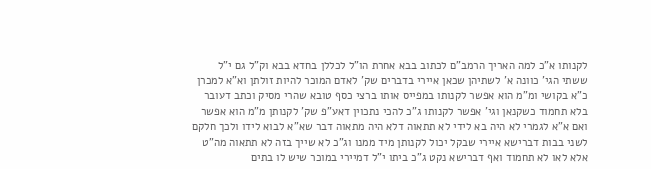לקנותו א"כ למה האריך הרמב"ם לכתוב בבא אחרת הו"ל לכללן בחדא בבא וק"ל גם י"ל ששתי הגי' כוונה א' לשתיהן שכאן איירי בדברים שק' לאדם המוכר להיות זולתן וא"א למכרן כ"א בקושי ומ"מ הוא אפשר לקנותו במפייס אותו ברצי כסף טובא שהרי מסיק וכתב דעובר בלא תחמוד כשקנאן וגי' אפשר לקנותו ג"כ להכי נתכוין דאע"פ שק' לקנותן מ"מ הוא אפשר ואם א"א לגמרי לא היה בא לידי לא תתאוה דלא היה מתאוה דבר שא"א לבוא לידו ולכך חלקם לשני בבות דברישא איירי שבקל יכול לקנותן מיד ממנו וג"כ לא שייך בזה לא תתאוה מה"ט אלא לאו לא תחמוד ואף דברישא נקט ג"כ ביתו י"ל דמיירי במוכר שיש לו בתים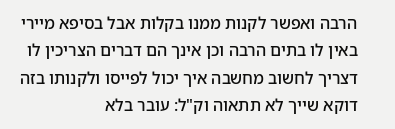הרבה ואפשר לקנות ממנו בקלות אבל בסיפא מיירי באין לו בתים הרבה וכן אינך הם דברים הצריכין לו דצריך לחשוב מחשבה איך יכול לפייסו ולקנותו בזה דוקא שייך לא תתאוה וק"ל: עובר בלא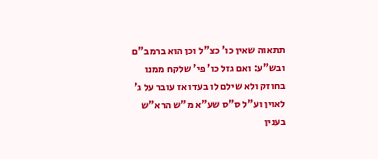תתאוה שאין כו' כצ"ל וכן הוא ברמב"ם ובש"ע: ואם גזל כו' פי' שלקח ממנו בחוזק ולא שילם לו בעדו אז עובר על ג' לאוין וע"ל ס"ס שע"א מ"ש הרא"ש בענין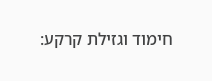חימוד וגזילת קרקע: